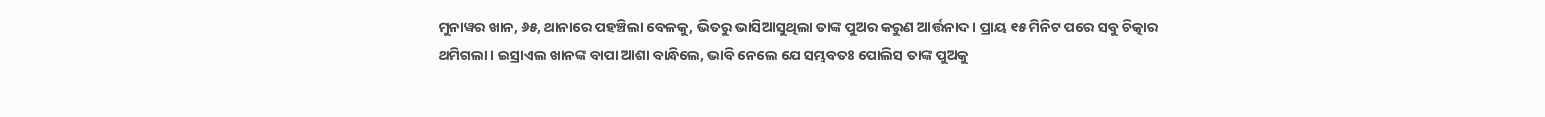ମୁନାୱର ଖାନ, ୬୫, ଥାନାରେ ପହଞ୍ଚିଲା ବେଳକୁ, ଭିତରୁ ଭାସିଆସୁଥିଲା ତାଙ୍କ ପୁଅର କରୁଣ ଆର୍ତ୍ତନାଦ। ପ୍ରାୟ ୧୫ ମିନିଟ ପରେ ସବୁ ଚିତ୍କାର ଥମିଗଲା। ଇସ୍ରାଏଲ ଖାନଙ୍କ ବାପା ଆଶା ବାନ୍ଧିଲେ, ଭାବି ନେଲେ ଯେ ସମ୍ଭବତଃ ପୋଲିସ ତାଙ୍କ ପୁଅକୁ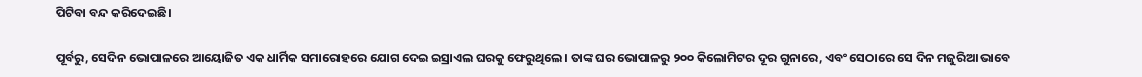ପିଟିବା ବନ୍ଦ କରିଦେଇଛି।

ପୂର୍ବରୁ, ସେଦିନ ଭୋପାଳରେ ଆୟୋଜିତ ଏକ ଧାର୍ମିକ ସମାରୋହରେ ଯୋଗ ଦେଇ ଇସ୍ରାଏଲ ଘରକୁ ଫେରୁଥିଲେ। ତାଙ୍କ ଘର ଭୋପାଳରୁ ୨୦୦ କିଲୋମିଟର ଦୂର ଗୁନାରେ, ଏବଂ ସେଠାରେ ସେ ଦିନ ମଜୁରିଆ ଭାବେ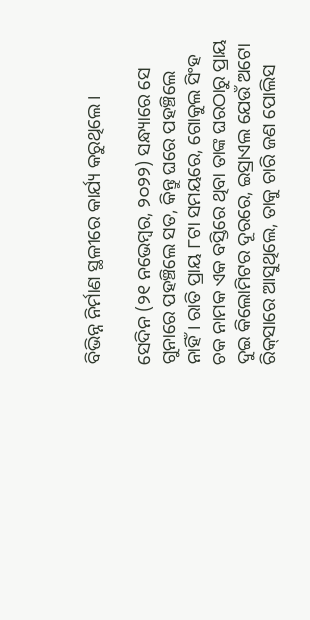ବିଭିନ୍ନ ନିର୍ମାଣ ସ୍ଥଳୀରେ କାର୍ଯ୍ୟ କରୁଥିଲେ।

ସେଦିନ (୨୧ ନଭେମ୍ବର, ୨୦୨୨) ସନ୍ଧ୍ୟାରେ ସେ ଗୁନାରେ ପହଞ୍ଚିଲେ ସତ, କିନ୍ତୁ ଘରେ ପହଞ୍ଚିଲେ ନାହିଁ। ରାତି ପ୍ରାୟ ୮ଟା ସମୟରେ, ଗୋକୁଲ ସିଂହ ଚକ ନାମକ ଏକ ବସ୍ତିରେ ଥିବା ତାଙ୍କ ଘରଠାରୁ ପ୍ରାୟ ଦୁଇ କିଲୋମିଟର ଦୂରରେ, ଇସ୍ରାଏଲ ଯେଉଁ ଅଟୋ ରିକ୍‌ସାରେ ଆସୁଥିଲେ, ତାକୁ ଚାରି ଜଣ ପୋଲିସ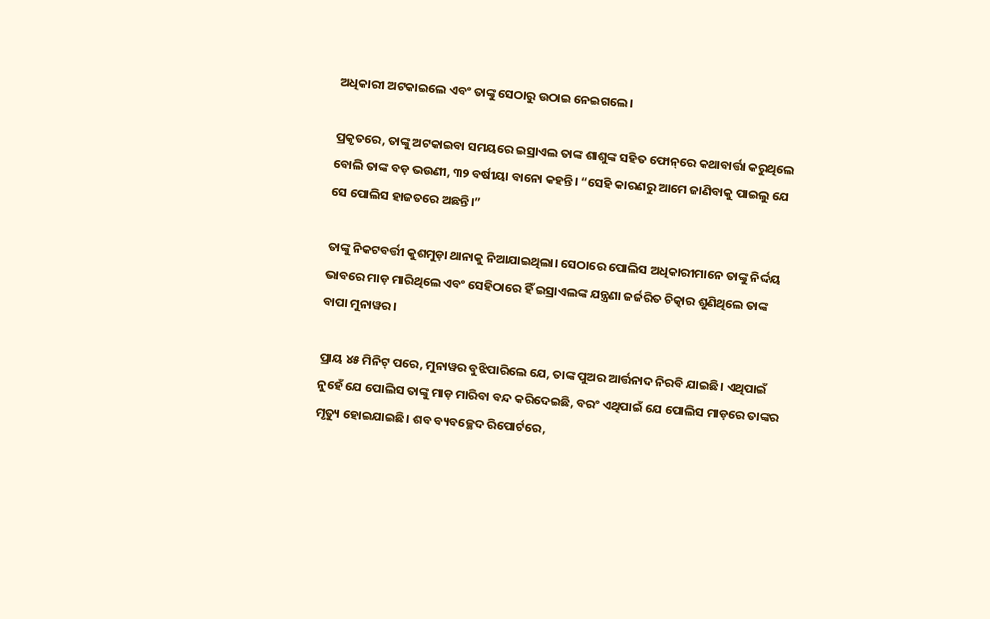ଅଧିକାରୀ ଅଟକାଇଲେ ଏବଂ ତାଙ୍କୁ ସେଠାରୁ ଉଠାଇ ନେଇଗଲେ।

ପ୍ରକୃତରେ, ତାଙ୍କୁ ଅଟକାଇବା ସମୟରେ ଇସ୍ରାଏଲ ତାଙ୍କ ଶାଶୁଙ୍କ ସହିତ ଫୋନ୍‌ରେ କଥାବାର୍ତ୍ତା କରୁଥିଲେ ବୋଲି ତାଙ୍କ ବଡ଼ ଭଉଣୀ, ୩୨ ବର୍ଷୀୟା ବାନୋ କହନ୍ତି। “ସେହି କାରଣରୁ ଆମେ ଜାଣିବାକୁ ପାଇଲୁ ଯେ ସେ ପୋଲିସ ହାଜତରେ ଅଛନ୍ତି।”

ତାଙ୍କୁ ନିକଟବର୍ତ୍ତୀ କୁଶମୁଡ଼ା ଥାନାକୁ ନିଆଯାଇଥିଲା। ସେଠାରେ ପୋଲିସ ଅଧିକାରୀମାନେ ତାଙ୍କୁ ନିର୍ଦ୍ଦୟ ଭାବରେ ମାଡ଼ ମାରିଥିଲେ ଏବଂ ସେହିଠାରେ ହିଁ ଇସ୍ରାଏଲଙ୍କ ଯନ୍ତ୍ରଣା ଜର୍ଜରିତ ଚିତ୍କାର ଶୁଣିଥିଲେ ତାଙ୍କ ବାପା ମୁନାୱର।

ପ୍ରାୟ ୪୫ ମିନିଟ୍‌ ପରେ, ମୁନାୱର ବୁଝିପାରିଲେ ଯେ, ତାଙ୍କ ପୁଅର ଆର୍ତ୍ତନାଦ ନିରବି ଯାଇଛି। ଏଥିପାଇଁ ନୁହେଁ ଯେ ପୋଲିସ ତାଙ୍କୁ ମାଡ଼ ମାରିବା ବନ୍ଦ କରିଦେଇଛି, ବରଂ ଏଥିପାଇଁ ଯେ ପୋଲିସ ମାଡ଼ରେ ତାଙ୍କର ମୃତ୍ୟୁ ହୋଇଯାଇଛି। ଶବ ବ୍ୟବଚ୍ଛେଦ ରିପୋର୍ଟରେ,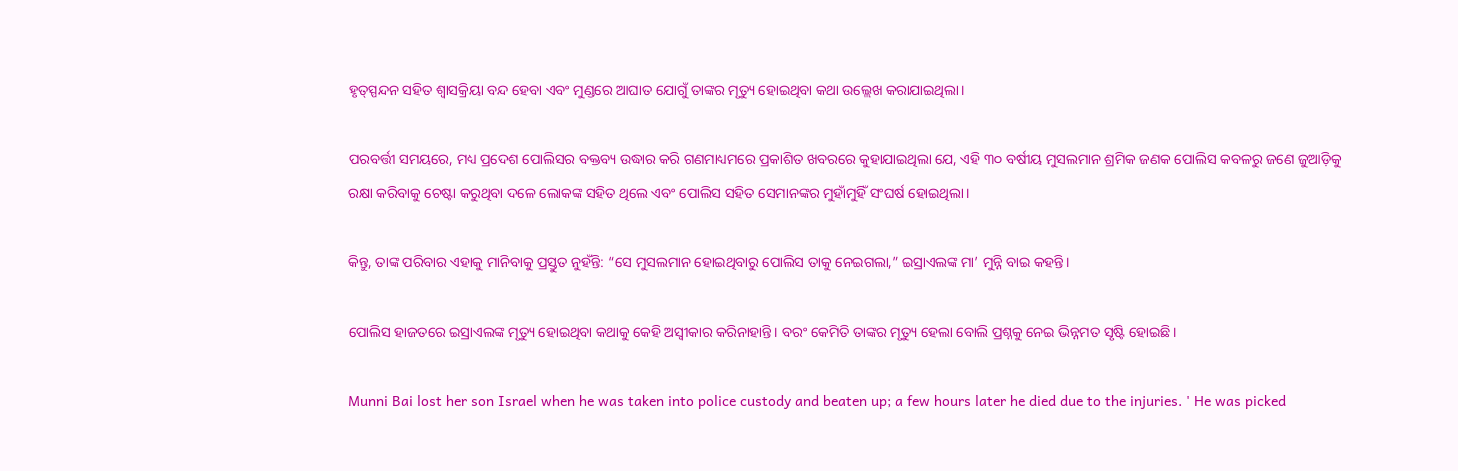ହୃତ୍‌ସ୍ପନ୍ଦନ ସହିତ ଶ୍ୱାସକ୍ରିୟା ବନ୍ଦ ହେବା ଏବଂ ମୁଣ୍ଡରେ ଆଘାତ ଯୋଗୁଁ ତାଙ୍କର ମୃତ୍ୟୁ ହୋଇଥିବା କଥା ଉଲ୍ଲେଖ କରାଯାଇଥିଲା।

ପରବର୍ତ୍ତୀ ସମୟରେ, ମଧ୍ୟ ପ୍ରଦେଶ ପୋଲିସର ବକ୍ତବ୍ୟ ଉଦ୍ଧାର କରି ଗଣମାଧ୍ୟମରେ ପ୍ରକାଶିତ ଖବରରେ କୁହାଯାଇଥିଲା ଯେ, ଏହି ୩୦ ବର୍ଷୀୟ ମୁସଲମାନ ଶ୍ରମିକ ଜଣକ ପୋଲିସ କବଳରୁ ଜଣେ ଜୁଆଡ଼ିକୁ ରକ୍ଷା କରିବାକୁ ଚେଷ୍ଟା କରୁଥିବା ଦଳେ ଲୋକଙ୍କ ସହିତ ଥିଲେ ଏବଂ ପୋଲିସ ସହିତ ସେମାନଙ୍କର ମୁହାଁମୁହିଁ ସଂଘର୍ଷ ହୋଇଥିଲା।

କିନ୍ତୁ, ତାଙ୍କ ପରିବାର ଏହାକୁ ମାନିବାକୁ ପ୍ରସ୍ତୁତ ନୁହଁନ୍ତି: “ସେ ମୁସଲମାନ ହୋଇଥିବାରୁ ପୋଲିସ ତାକୁ ନେଇଗଲା,” ଇସ୍ରାଏଲଙ୍କ ମା’ ମୁନ୍ନି ବାଇ କହନ୍ତି।

ପୋଲିସ ହାଜତରେ ଇସ୍ରାଏଲଙ୍କ ମୃତ୍ୟୁ ହୋଇଥିବା କଥାକୁ କେହି ଅସ୍ୱୀକାର କରିନାହାନ୍ତି। ବରଂ କେମିତି ତାଙ୍କର ମୃତ୍ୟୁ ହେଲା ବୋଲି ପ୍ରଶ୍ନକୁ ନେଇ ଭିନ୍ନମତ ସୃଷ୍ଟି ହୋଇଛି।

Munni Bai lost her son Israel when he was taken into police custody and beaten up; a few hours later he died due to the injuries. ' He was picked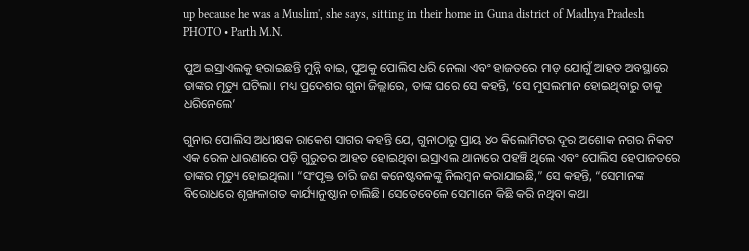up because he was a Muslim', she says, sitting in their home in Guna district of Madhya Pradesh
PHOTO • Parth M.N.

ପୁଅ ଇସ୍ରାଏଲକୁ ହରାଇଛନ୍ତି ମୁନ୍ନି ବାଇ, ପୁଅକୁ ପୋଲିସ ଧରି ନେଲା ଏବଂ ହାଜତରେ ମାଡ଼ ଯୋଗୁଁ ଆହତ ଅବସ୍ଥାରେ ତାଙ୍କର ମୃତ୍ୟୁ ଘଟିଲା। ମଧ୍ୟ ପ୍ରଦେଶର ଗୁନା ଜିଲ୍ଲାରେ, ତାଙ୍କ ଘରେ ସେ କହନ୍ତି, ‘ସେ ମୁସଲମାନ ହୋଇଥିବାରୁ ତାକୁ ଧରିନେଲେ’

ଗୁନାର ପୋଲିସ ଅଧୀକ୍ଷକ ରାକେଶ ସାଗର କହନ୍ତି ଯେ, ଗୁନାଠାରୁ ପ୍ରାୟ ୪୦ କିଲୋମିଟର ଦୂର ଅଶୋକ ନଗର ନିକଟ ଏକ ରେଳ ଧାରଣାରେ ପଡ଼ି ଗୁରୁତର ଆହତ ହୋଇଥିବା ଇସ୍ରାଏଲ ଥାନାରେ ପହଞ୍ଚି ଥିଲେ ଏବଂ ପୋଲିସ ହେପାଜତରେ ତାଙ୍କର ମୃତ୍ୟୁ ହୋଇଥିଲା। “ସଂପୃକ୍ତ ଚାରି ଜଣ କନେଷ୍ଟବଳଙ୍କୁ ନିଲମ୍ବନ କରାଯାଇଛି,” ସେ କହନ୍ତି, “ସେମାନଙ୍କ ବିରୋଧରେ ଶୃଙ୍ଖଳାଗତ କାର୍ଯ୍ୟାନୁଷ୍ଠାନ ଚାଲିଛି। ସେତେବେଳେ ସେମାନେ କିଛି କରି ନଥିବା କଥା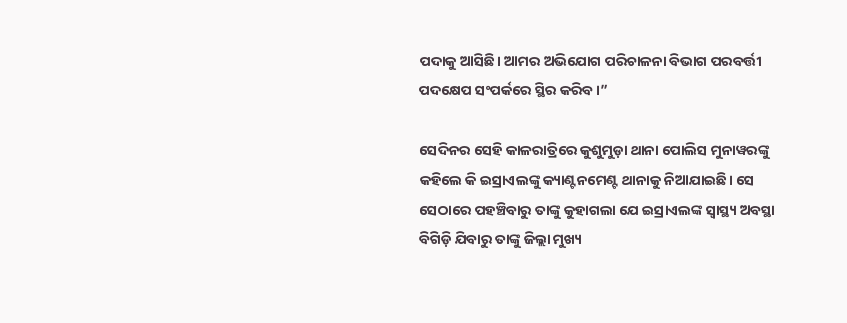ପଦାକୁ ଆସିଛି। ଆମର ଅଭିଯୋଗ ପରିଚାଳନା ବିଭାଗ ପରବର୍ତ୍ତୀ ପଦକ୍ଷେପ ସଂପର୍କରେ ସ୍ଥିର କରିବ।”

ସେଦିନର ସେହି କାଳରାତ୍ରିରେ କୁଶୁମୁଡ଼ା ଥାନା ପୋଲିସ ମୁନାୱରଙ୍କୁ କହିଲେ କି ଇସ୍ରାଏଲଙ୍କୁ କ୍ୟାଣ୍ଟନମେଣ୍ଟ ଥାନାକୁ ନିଆଯାଇଛି। ସେ ସେଠାରେ ପହଞ୍ଚିବାରୁ ତାଙ୍କୁ କୁହାଗଲା ଯେ ଇସ୍ରାଏଲଙ୍କ ସ୍ୱାସ୍ଥ୍ୟ ଅବସ୍ଥା ବିଗିଡ଼ି ଯିବାରୁ ତାଙ୍କୁ ଜିଲ୍ଲା ମୁଖ୍ୟ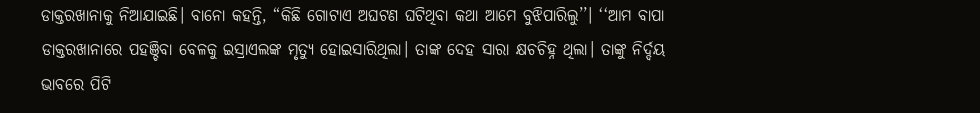ଡାକ୍ତରଖାନାକୁ ନିଆଯାଇଛି। ବାନୋ କହନ୍ତି, “କିଛି ଗୋଟାଏ ଅଘଟଣ ଘଟିଥିବା କଥା ଆମେ ବୁଝିପାରିଲୁ’’। ‘‘ଆମ ବାପା ଡାକ୍ତରଖାନାରେ ପହଞ୍ଚିବା ବେଳକୁ ଇସ୍ରାଏଲଙ୍କ ମୃତ୍ୟୁ ହୋଇସାରିଥିଲା। ତାଙ୍କ ଦେହ ସାରା କ୍ଷଚଚିହ୍ନ ଥିଲା। ତାଙ୍କୁ ନିର୍ଦ୍ଦୟ ଭାବରେ ପିଟି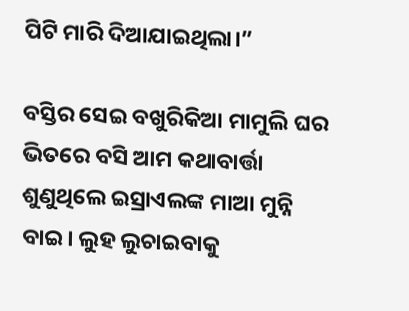ପିଟି ମାରି ଦିଆଯାଇଥିଲା।”

ବସ୍ତିର ସେଇ ବଖୁରିକିଆ ମାମୁଲି ଘର ଭିତରେ ବସି ଆମ କଥାବାର୍ତ୍ତା ଶୁଣୁଥିଲେ ଇସ୍ରାଏଲଙ୍କ ମାଆ ମୁନ୍ନି ବାଇ। ଲୁହ ଲୁଚାଇବାକୁ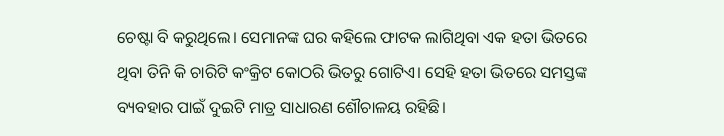ଚେଷ୍ଟା ବି କରୁଥିଲେ। ସେମାନଙ୍କ ଘର କହିଲେ ଫାଟକ ଲାଗିଥିବା ଏକ ହତା ଭିତରେ ଥିବା ତିନି କି ଚାରିଟି କଂକ୍ରିଟ କୋଠରି ଭିତରୁ ଗୋଟିଏ। ସେହି ହତା ଭିତରେ ସମସ୍ତଙ୍କ ବ୍ୟବହାର ପାଇଁ ଦୁଇଟି ମାତ୍ର ସାଧାରଣ ଶୌଚାଳୟ ରହିଛି।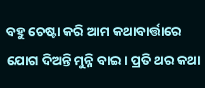ବହୁ ଚେଷ୍ଟା କରି ଆମ କଥାବାର୍ତ୍ତାରେ ଯୋଗ ଦିଅନ୍ତି ମୁନ୍ନି ବାଇ। ପ୍ରତି ଥର କଥା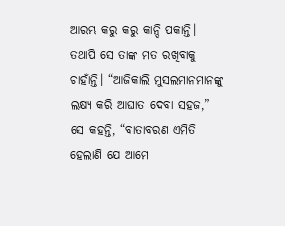ଆରମ୍ଭ କରୁ କରୁ କାନ୍ଦି ପକାନ୍ତି। ତଥାପି ସେ ତାଙ୍କ ମତ ରଖିବାକୁ ଚାହାଁନ୍ତି। “ଆଜିକାଲି ମୁସଲମାନମାନଙ୍କୁ ଲକ୍ଷ୍ୟ କରି ଆଘାତ ଦେବା ସହଜ,” ସେ କହନ୍ତି, “ବାତାବରଣ ଏମିତି ହେଲାଣି ଯେ ଆମେ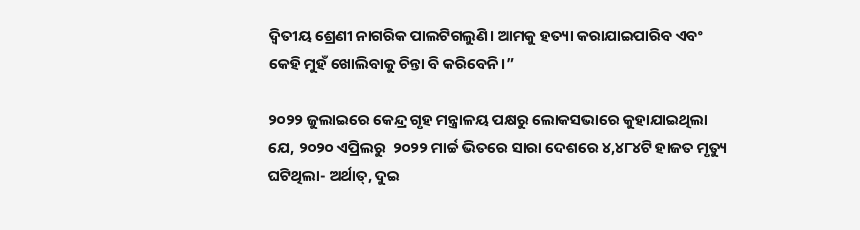ଦ୍ୱିତୀୟ ଶ୍ରେଣୀ ନାଗରିକ ପାଲଟିଗଲୁଣି। ଆମକୁ ହତ୍ୟା କରାଯାଇପାରିବ ଏବଂ କେହି ମୁହଁ ଖୋଲିବାକୁ ଚିନ୍ତା ବି କରିବେନି।”

୨୦୨୨ ଜୁଲାଇରେ କେନ୍ଦ୍ର ଗୃହ ମନ୍ତ୍ରାଳୟ ପକ୍ଷରୁ ଲୋକସଭାରେ କୁହାଯାଇଥିଲା ଯେ, ୨୦୨୦ ଏପ୍ରିଲରୁ  ୨୦୨୨ ମାର୍ଚ୍ଚ ଭିତରେ ସାରା ଦେଶରେ ୪,୪୮୪ଟି ହାଜତ ମୃତ୍ୟୁ ଘଟିଥିଲା- ଅର୍ଥାତ୍‌, ଦୁଇ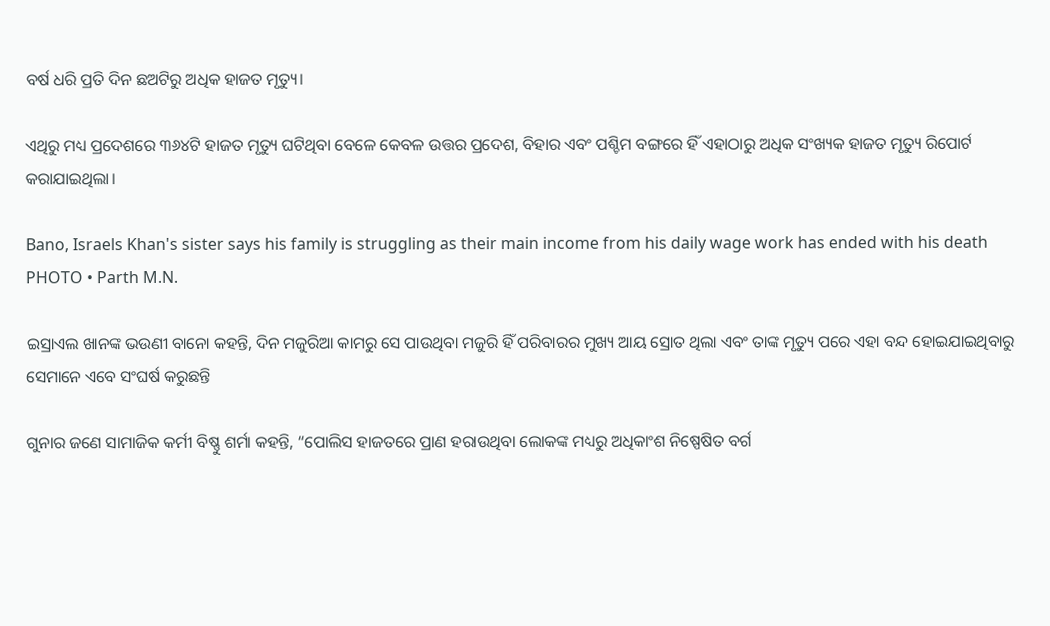ବର୍ଷ ଧରି ପ୍ରତି ଦିନ ଛଅଟିରୁ ଅଧିକ ହାଜତ ମୃତ୍ୟୁ।

ଏଥିରୁ ମଧ୍ୟ ପ୍ରଦେଶରେ ୩୬୪ଟି ହାଜତ ମୃତ୍ୟୁ ଘଟିଥିବା ବେଳେ କେବଳ ଉତ୍ତର ପ୍ରଦେଶ, ବିହାର ଏବଂ ପଶ୍ଚିମ ବଙ୍ଗରେ ହିଁ ଏହାଠାରୁ ଅଧିକ ସଂଖ୍ୟକ ହାଜତ ମୃତ୍ୟୁ ରିପୋର୍ଟ କରାଯାଇଥିଲା।

Bano, Israels Khan's sister says his family is struggling as their main income from his daily wage work has ended with his death
PHOTO • Parth M.N.

ଇସ୍ରାଏଲ ଖାନଙ୍କ ଭଉଣୀ ବାନୋ କହନ୍ତି, ଦିନ ମଜୁରିଆ କାମରୁ ସେ ପାଉଥିବା ମଜୁରି ହିଁ ପରିବାରର ମୁଖ୍ୟ ଆୟ ସ୍ରୋତ ଥିଲା ଏବଂ ତାଙ୍କ ମୃତ୍ୟୁ ପରେ ଏହା ବନ୍ଦ ହୋଇଯାଇଥିବାରୁ ସେମାନେ ଏବେ ସଂଘର୍ଷ କରୁଛନ୍ତି

ଗୁନାର ଜଣେ ସାମାଜିକ କର୍ମୀ ବିଷ୍ଣୁ ଶର୍ମା କହନ୍ତି, “ପୋଲିସ ହାଜତରେ ପ୍ରାଣ ହରାଉଥିବା ଲୋକଙ୍କ ମଧ୍ୟରୁ ଅଧିକାଂଶ ନିଷ୍ପେଷିତ ବର୍ଗ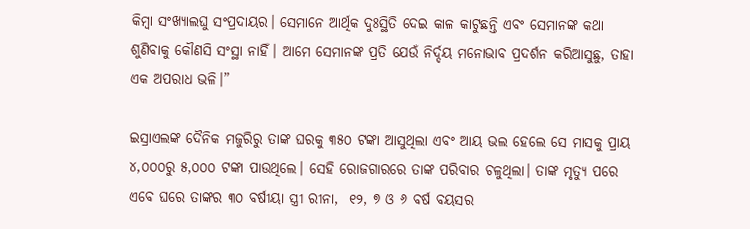କିମ୍ବା ସଂଖ୍ୟାଲଘୁ ସଂପ୍ରଦାୟର। ସେମାନେ ଆର୍ଥିକ ଦୁଃସ୍ଥିତି ଦେଇ କାଳ କାଟୁଛନ୍ତି ଏବଂ ସେମାନଙ୍କ କଥା ଶୁଣିବାକୁ କୌଣସି ସଂସ୍ଥା ନାହିଁ। ଆମେ ସେମାନଙ୍କ ପ୍ରତି ଯେଉଁ ନିର୍ଦ୍ଦୟ ମନୋଭାବ ପ୍ରଦର୍ଶନ କରିଆସୁଛୁ, ତାହା ଏକ ଅପରାଧ ଭଳି।”

ଇସ୍ରାଏଲଙ୍କ ଦୈନିକ ମଜୁରିରୁ ତାଙ୍କ ଘରକୁ ୩୫୦ ଟଙ୍କା ଆସୁଥିଲା ଏବଂ ଆୟ ଭଲ ହେଲେ ସେ ମାସକୁ ପ୍ରାୟ ୪,୦୦୦ରୁ ୫,୦୦୦ ଟଙ୍କା ପାଉଥିଲେ। ସେହି ରୋଜଗାରରେ ତାଙ୍କ ପରିବାର ଚଳୁଥିଲା। ତାଙ୍କ ମୃତ୍ୟୁ ପରେ ଏବେ ଘରେ ତାଙ୍କର ୩୦ ବର୍ଷୀୟା ସ୍ତ୍ରୀ ରୀନା,  ୧୨, ୭ ଓ ୬ ବର୍ଷ ବୟସର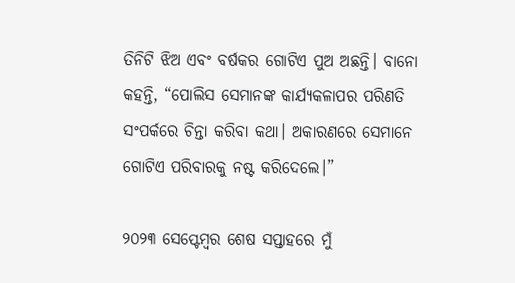ତିନିଟି ଝିଅ ଏବଂ ବର୍ଷକର ଗୋଟିଏ ପୁଅ ଅଛନ୍ତି। ବାନୋ କହନ୍ତି, “ପୋଲିସ ସେମାନଙ୍କ କାର୍ଯ୍ୟକଳାପର ପରିଣତି ସଂପର୍କରେ ଚିନ୍ତା କରିବା କଥା। ଅକାରଣରେ ସେମାନେ ଗୋଟିଏ ପରିବାରକୁ ନଷ୍ଟ କରିଦେଲେ।”

୨୦୨୩ ସେପ୍ଟେମ୍ବର ଶେଷ ସପ୍ତାହରେ ମୁଁ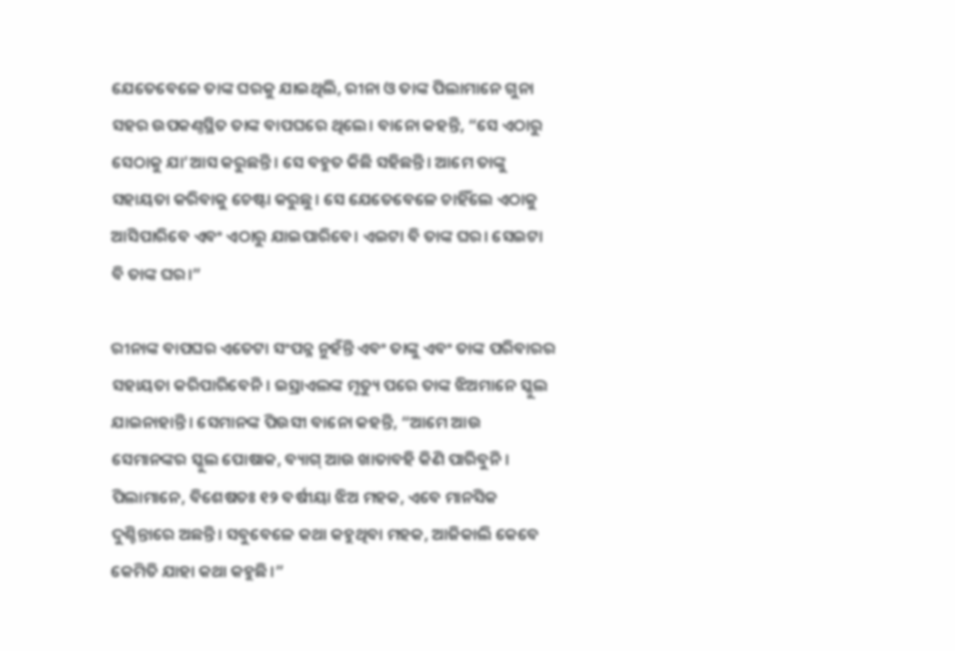ଯେତେବେଳେ ତାଙ୍କ ଘରକୁ ଯାଇଥିଲି, ରୀନା ଓ ତାଙ୍କ ପିଲାମାନେ ଗୁନା ସହର ଉପକଣ୍ଠସ୍ଥିତ ତାଙ୍କ ବାପଘରେ ଥିଲେ। ବାନୋ କହନ୍ତି, “ସେ ଏଠାରୁ ସେଠାକୁ ଯା’ଆସ କରୁଛନ୍ତି। ସେ ବହୁତ କିଛି ସହିଛନ୍ତି। ଆମେ ତାଙ୍କୁ ସହାୟତା କରିବାକୁ ଚେଷ୍ଟା କରୁଛୁ। ସେ ଯେତେବେଳେ ଚାହିଁଲେ ଏଠାକୁ ଆସିପାରିବେ ଏବଂ ଏଠାରୁ ଯାଇପାରିବେ। ଏଇଟା ବି ତାଙ୍କ ଘର। ସେଇଟା ବି ତାଙ୍କ ଘର।”

ରୀନାଙ୍କ ବାପଘର ଏତେଟା ସଂପନ୍ନ ନୁହଁନ୍ତି ଏବଂ ତାଙ୍କୁ ଏବଂ ତାଙ୍କ ପରିବାରର ସହାୟତା କରିପାରିବେନି। ଇସ୍ରାଏଲଙ୍କ ମୃତ୍ୟୁ ପରେ ତାଙ୍କ ଝିଅମାନେ ସ୍କୁଲ ଯାଇନାହାନ୍ତି। ସେମାନଙ୍କ ପିଉସୀ ବାନୋ କହନ୍ତି, “ଆମେ ଆଉ ସେମାନଙ୍କର ସ୍କୁଲ ପୋଷାକ, ବ୍ୟାଗ୍‌ ଆଉ ଖାତାବହି କିଣି ପାରିବୁନି। ପିଲାମାନେ, ବିଶେଷତଃ ୧୨ ବର୍ଷୀୟା ଝିଅ ମହକ, ଏବେ ମାନସିକ ଦୁଶ୍ଚିନ୍ତାରେ ଅଛନ୍ତି। ସବୁବେଳେ କଥା କହୁଥିବା ମହକ, ଆଜିକାଲି କେବେ କେମିତି ଯାହା କଥା କହୁଛି।”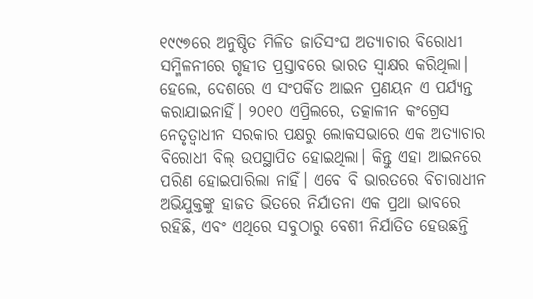୧୯୯୭ରେ ଅନୁଷ୍ଠିତ ମିଳିତ ଜାତିସଂଘ ଅତ୍ୟାଚାର ବିରୋଧୀ ସମ୍ମିଳନୀରେ ଗୃହୀତ ପ୍ରସ୍ତାବରେ ଭାରତ ସ୍ୱାକ୍ଷର କରିଥିଲା। ହେଲେ, ଦେଶରେ ଏ ସଂପର୍କିତ ଆଇନ ପ୍ରଣୟନ ଏ ପର୍ଯ୍ୟନ୍ତ କରାଯାଇନାହିଁ। ୨୦୧୦ ଏପ୍ରିଲରେ, ତତ୍କାଳୀନ କଂଗ୍ରେସ ନେତୃତ୍ୱାଧୀନ ସରକାର ପକ୍ଷରୁ ଲୋକସଭାରେ ଏକ ଅତ୍ୟାଚାର ବିରୋଧୀ ବିଲ୍‌ ଉପସ୍ଥାପିତ ହୋଇଥିଲା। କିନ୍ତୁ ଏହା ଆଇନରେ ପରିଣ ହୋଇପାରିଲା ନାହିଁ। ଏବେ ବି ଭାରତରେ ବିଚାରାଧୀନ ଅଭିଯୁକ୍ତଙ୍କୁ ହାଜତ ଭିତରେ ନିର୍ଯାତନା ଏକ ପ୍ରଥା ଭାବରେ ରହିଛି, ଏବଂ ଏଥିରେ ସବୁଠାରୁ ବେଶୀ ନିର୍ଯାତିତ ହେଉଛନ୍ତି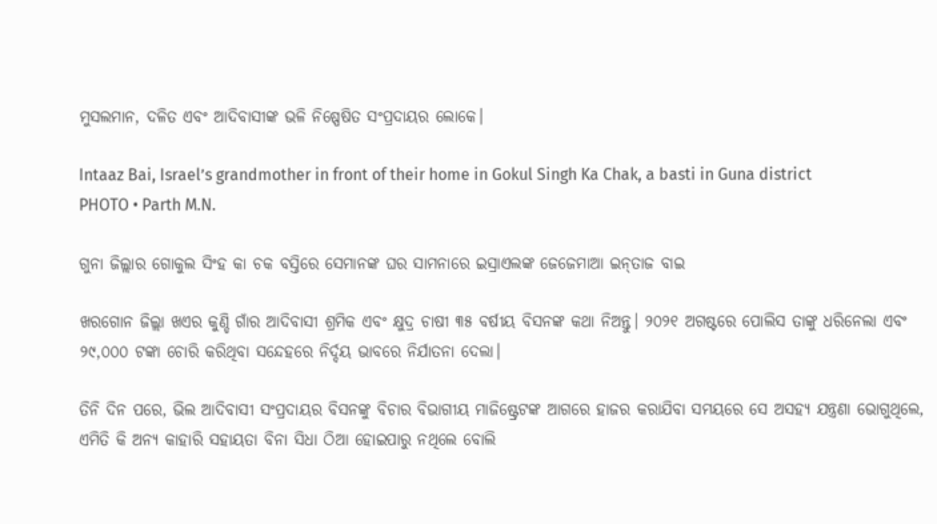ମୁସଲମାନ, ଦଳିତ ଏବଂ ଆଦିବାସୀଙ୍କ ଭଳି ନିଷ୍ପେଷିତ ସଂପ୍ରଦାୟର ଲୋକେ।

Intaaz Bai, Israel’s grandmother in front of their home in Gokul Singh Ka Chak, a basti in Guna district
PHOTO • Parth M.N.

ଗୁନା ଜିଲ୍ଲାର ଗୋକୁଲ ସିଂହ କା ଚକ ବସ୍ତିରେ ସେମାନଙ୍କ ଘର ସାମନାରେ ଇସ୍ରାଏଲଙ୍କ ଜେଜେମାଆ ଇନ୍‌ତାଜ ବାଇ

ଖରଗୋନ ଜିଲ୍ଲା ଖଏର କୁଣ୍ଡି ଗାଁର ଆଦିବାସୀ ଶ୍ରମିକ ଏବଂ କ୍ଷୁଦ୍ର ଚାଷୀ ୩୫ ବର୍ଷୀୟ ବିସନଙ୍କ କଥା ନିଅନ୍ତୁ। ୨୦୨୧ ଅଗଷ୍ଟରେ ପୋଲିସ ତାଙ୍କୁ ଧରିନେଲା ଏବଂ ୨୯,୦୦୦ ଟଙ୍କା ଚୋରି କରିଥିବା ସନ୍ଦେହରେ ନିର୍ଦ୍ଦୟ ଭାବରେ ନିର୍ଯାତନା ଦେଲା।

ତିନି ଦିନ ପରେ, ଭିଲ ଆଦିବାସୀ ସଂପ୍ରଦାୟର ବିସନଙ୍କୁ ବିଚାର ବିଭାଗୀୟ ମାଜିଷ୍ଟ୍ରେଟଙ୍କ ଆଗରେ ହାଜର କରାଯିବା ସମୟରେ ସେ ଅସହ୍ୟ ଯନ୍ତ୍ରଣା ଭୋଗୁଥିଲେ, ଏମିତି କି ଅନ୍ୟ କାହାରି ସହାୟତା ବିନା ସିଧା ଠିଆ ହୋଇପାରୁ ନଥିଲେ ବୋଲି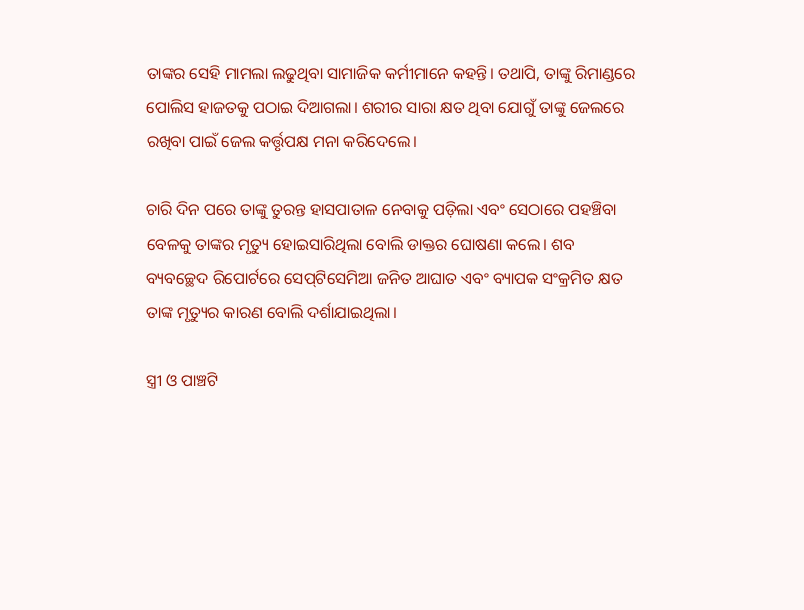ତାଙ୍କର ସେହି ମାମଲା ଲଢୁଥିବା ସାମାଜିକ କର୍ମୀମାନେ କହନ୍ତି। ତଥାପି, ତାଙ୍କୁ ରିମାଣ୍ଡରେ ପୋଲିସ ହାଜତକୁ ପଠାଇ ଦିଆଗଲା। ଶରୀର ସାରା କ୍ଷତ ଥିବା ଯୋଗୁଁ ତାଙ୍କୁ ଜେଲରେ ରଖିବା ପାଇଁ ଜେଲ କର୍ତ୍ତୃପକ୍ଷ ମନା କରିଦେଲେ।

ଚାରି ଦିନ ପରେ ତାଙ୍କୁ ତୁରନ୍ତ ହାସପାତାଳ ନେବାକୁ ପଡ଼ିଲା ଏବଂ ସେଠାରେ ପହଞ୍ଚିବା ବେଳକୁ ତାଙ୍କର ମୃତ୍ୟୁ ହୋଇସାରିଥିଲା ବୋଲି ଡାକ୍ତର ଘୋଷଣା କଲେ। ଶବ ବ୍ୟବଚ୍ଛେଦ ରିପୋର୍ଟରେ ସେପ୍‌ଟିସେମିଆ ଜନିତ ଆଘାତ ଏବଂ ବ୍ୟାପକ ସଂକ୍ରମିତ କ୍ଷତ ତାଙ୍କ ମୃତ୍ୟୁର କାରଣ ବୋଲି ଦର୍ଶାଯାଇଥିଲା।

ସ୍ତ୍ରୀ ଓ ପାଞ୍ଚଟି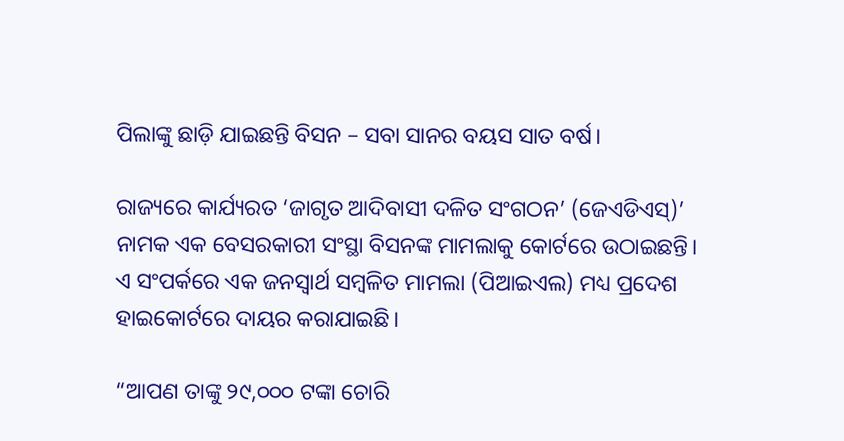ପିଲାଙ୍କୁ ଛାଡ଼ି ଯାଇଛନ୍ତି ବିସନ – ସବା ସାନର ବୟସ ସାତ ବର୍ଷ।

ରାଜ୍ୟରେ କାର୍ଯ୍ୟରତ ‘ଜାଗୃତ ଆଦିବାସୀ ଦଳିତ ସଂଗଠନ’ (ଜେଏଡିଏସ୍‌)’ ନାମକ ଏକ ବେସରକାରୀ ସଂସ୍ଥା ବିସନଙ୍କ ମାମଲାକୁ କୋର୍ଟରେ ଉଠାଇଛନ୍ତି। ଏ ସଂପର୍କରେ ଏକ ଜନସ୍ୱାର୍ଥ ସମ୍ବଳିତ ମାମଲା (ପିଆଇଏଲ) ମଧ୍ୟ ପ୍ରଦେଶ ହାଇକୋର୍ଟରେ ଦାୟର କରାଯାଇଛି।

“ଆପଣ ତାଙ୍କୁ ୨୯,୦୦୦ ଟଙ୍କା ଚୋରି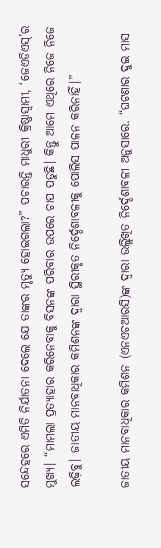ସନ୍ଦେହରେ ଏମିତି ନିର୍ଯାତନା ଦେଲେ ଯେ ତାଙ୍କର ମୃତ୍ୟୁ ହୋଇଗଲା?” ପଚାରନ୍ତି ମାଧୁରୀ କ୍ରିଷ୍ଣାସ୍ୱାମୀ, ‘ଜେଏଡିଏସ୍‌’ର ମୁଖ୍ୟ। “ମାମଲା ପ୍ରତ୍ୟାହାର କରିନେବାକୁ ବିସନଙ୍କ ପରିବାର ଉପରେ ଚାପ ପଡୁଛି। କିନ୍ତୁ ଆମେ ଏଥିରେ ନିଜେ ନିଜେ ଲଢ଼ିବୁ। ଜାତୀୟ ମାନବାଧିକାର କମିଶନଙ୍କ ଦ୍ୱାରା ସ୍ଥିରୀକୃତ ନିର୍ଦ୍ଦେଶାବଳୀକୁ ପୋଲିସ ପାଳନ କରିନାହିଁ।”

ଜାତୀୟ ମାନବାଧିକାର କମିଶନ (ଏନଏଚଆରସି)ଙ୍କ ଦ୍ୱାରା ଉଲ୍ଲିଖିତ ନିର୍ଦ୍ଦେଶାବଳୀ ଅନୁସାରେ. “ଘଟଣାର ଦୁଇ ମାସ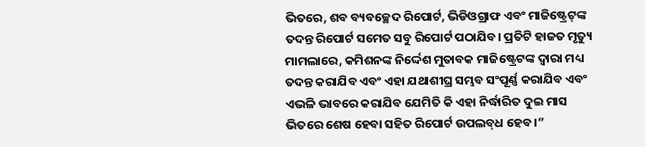ଭିତରେ, ଶବ ବ୍ୟବଚ୍ଛେଦ ରିପୋର୍ଟ, ଭିଡିଓଗ୍ରାଫ ଏବଂ ମାଜିଷ୍ଟ୍ରେଟ୍‌ଙ୍କ ତଦନ୍ତ ରିପୋର୍ଟ ସମେତ ସବୁ ରିପୋର୍ଟ ପଠାଯିବ। ପ୍ରତିଟି ହାଜତ ମୃତ୍ୟୁ ମାମଲାରେ, କମିଶନଙ୍କ ନିର୍ଦ୍ଦେଶ ମୁତାବକ ମାଜିଷ୍ଟ୍ରେଟଙ୍କ ଦ୍ୱାରା ମଧ୍ୟ ତଦନ୍ତ କରାଯିବ ଏବଂ ଏହା ଯଥାଶୀଘ୍ର ସମ୍ଭବ ସଂପୂର୍ଣ୍ଣ କରାଯିବ ଏବଂ ଏଭଳି ଭାବରେ କରାଯିବ ଯେମିତି କି ଏହା ନିର୍ଦ୍ଧାରିତ ଦୁଇ ମାସ ଭିତରେ ଶେଷ ହେବା ସହିତ ରିପୋର୍ଟ ଉପଲବ୍‌ଧ ହେବ।”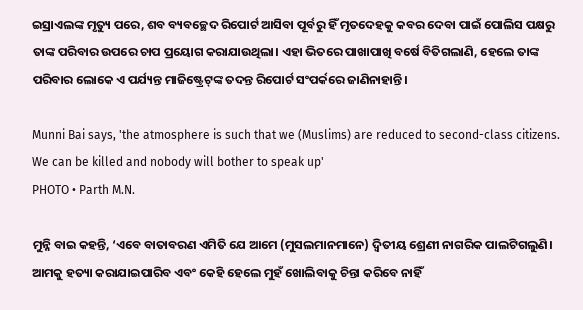ଇସ୍ରାଏଲଙ୍କ ମୃତ୍ୟୁ ପରେ, ଶବ ବ୍ୟବଚ୍ଛେଦ ରିପୋର୍ଟ ଆସିବା ପୂର୍ବରୁ ହିଁ ମୃତଦେହକୁ କବର ଦେବା ପାଇଁ ପୋଲିସ ପକ୍ଷରୁ ତାଙ୍କ ପରିବାର ଉପରେ ଚାପ ପ୍ରୟୋଗ କରାଯାଉଥିଲା। ଏହା ଭିତରେ ପାଖାପାଖି ବର୍ଷେ ବିତିଗଲାଣି, ହେଲେ ତାଙ୍କ ପରିବାର ଲୋକେ ଏ ପର୍ଯ୍ୟନ୍ତ ମାଜିଷ୍ଟ୍ରେଟ୍‌ଙ୍କ ତଦନ୍ତ ରିପୋର୍ଟ ସଂପର୍କରେ ଜାଣିନାହାନ୍ତି।

Munni Bai says, 'the atmosphere is such that we (Muslims) are reduced to second-class citizens. We can be killed and nobody will bother to speak up'
PHOTO • Parth M.N.

ମୁନ୍ନି ବାଇ କହନ୍ତି, ‘ଏବେ ବାତାବରଣ ଏମିତି ଯେ ଆମେ (ମୁସଲମାନମାନେ) ଦ୍ୱିତୀୟ ଶ୍ରେଣୀ ନାଗରିକ ପାଲଟିଗଲୁଣି। ଆମକୁ ହତ୍ୟା କରାଯାଇପାରିବ ଏବଂ କେହି ହେଲେ ମୁହଁ ଖୋଲିବାକୁ ଚିନ୍ତା କରିବେ ନାହିଁ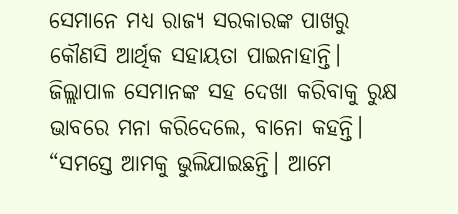ସେମାନେ ମଧ୍ୟ ରାଜ୍ୟ ସରକାରଙ୍କ ପାଖରୁ କୌଣସି ଆର୍ଥିକ ସହାୟତା ପାଇନାହାନ୍ତି। ଜିଲ୍ଲାପାଳ ସେମାନଙ୍କ ସହ ଦେଖା କରିବାକୁ ରୁକ୍ଷ ଭାବରେ ମନା କରିଦେଲେ, ବାନୋ କହନ୍ତି। “ସମସ୍ତେ ଆମକୁ ଭୁଲିଯାଇଛନ୍ତି। ଆମେ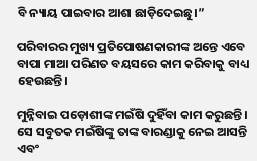ବି ନ୍ୟାୟ ପାଇବାର ଆଶା ଛାଡ଼ିଦେଇଛୁ।”

ପରିବାରର ମୁଖ୍ୟ ପ୍ରତିପୋଷଣକାରୀଙ୍କ ଅନ୍ତେ ଏବେ ବାପା ମାଆ ପରିଣତ ବୟସରେ କାମ କରିବାକୁ ବାଧ୍ୟ ହେଉଛନ୍ତି।

ମୁନ୍ନିବାଇ ପଡ଼ୋଶୀଙ୍କ ମଇଁଷି ଦୁହିଁବା କାମ କରୁଛନ୍ତି। ସେ ସବୁତକ ମଇଁଷିଙ୍କୁ ତାଙ୍କ ବାରଣ୍ଡାକୁ ନେଇ ଆସନ୍ତି ଏବଂ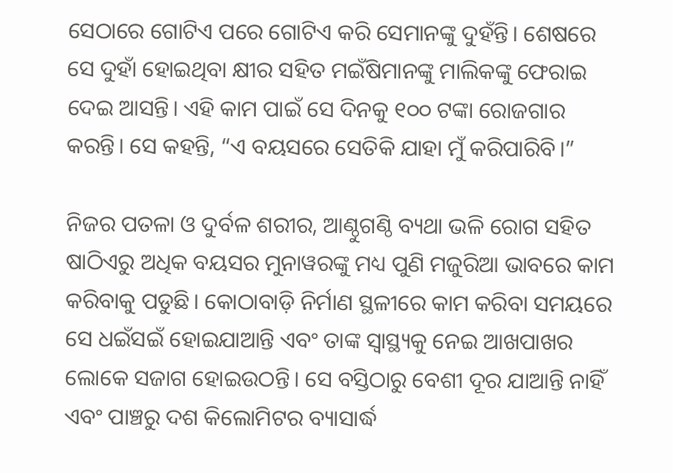ସେଠାରେ ଗୋଟିଏ ପରେ ଗୋଟିଏ କରି ସେମାନଙ୍କୁ ଦୁହଁନ୍ତି। ଶେଷରେ ସେ ଦୁହାଁ ହୋଇଥିବା କ୍ଷୀର ସହିତ ମଇଁଷିମାନଙ୍କୁ ମାଲିକଙ୍କୁ ଫେରାଇ ଦେଇ ଆସନ୍ତି। ଏହି କାମ ପାଇଁ ସେ ଦିନକୁ ୧୦୦ ଟଙ୍କା ରୋଜଗାର କରନ୍ତି। ସେ କହନ୍ତି, “ଏ ବୟସରେ ସେତିକି ଯାହା ମୁଁ କରିପାରିବି।”

ନିଜର ପତଳା ଓ ଦୁର୍ବଳ ଶରୀର, ଆଣ୍ଠୁଗଣ୍ଠି ବ୍ୟଥା ଭଳି ରୋଗ ସହିତ ଷାଠିଏରୁ ଅଧିକ ବୟସର ମୁନାୱରଙ୍କୁ ମଧ୍ୟ ପୁଣି ମଜୁରିଆ ଭାବରେ କାମ କରିବାକୁ ପଡୁଛି। କୋଠାବାଡ଼ି ନିର୍ମାଣ ସ୍ଥଳୀରେ କାମ କରିବା ସମୟରେ ସେ ଧଇଁସଇଁ ହୋଇଯାଆନ୍ତି ଏବଂ ତାଙ୍କ ସ୍ୱାସ୍ଥ୍ୟକୁ ନେଇ ଆଖପାଖର ଲୋକେ ସଜାଗ ହୋଇଉଠନ୍ତି। ସେ ବସ୍ତିଠାରୁ ବେଶୀ ଦୂର ଯାଆନ୍ତି ନାହିଁ ଏବଂ ପାଞ୍ଚରୁ ଦଶ କିଲୋମିଟର ବ୍ୟାସାର୍ଦ୍ଧ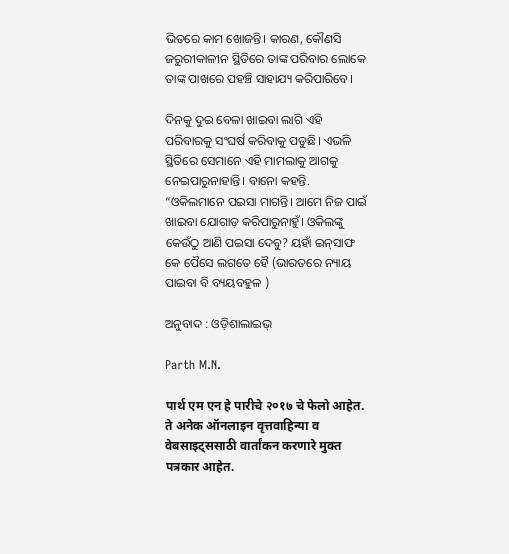ଭିତରେ କାମ ଖୋଜନ୍ତି। କାରଣ, କୌଣସି ଜରୁରୀକାଳୀନ ସ୍ଥିତିରେ ତାଙ୍କ ପରିବାର ଲୋକେ ତାଙ୍କ ପାଖରେ ପହଞ୍ଚି ସାହାଯ୍ୟ କରିପାରିବେ।

ଦିନକୁ ଦୁଇ ବେଳା ଖାଇବା ଲାଗି ଏହି ପରିବାରକୁ ସଂଘର୍ଷ କରିବାକୁ ପଡୁଛି। ଏଭଳି ସ୍ଥିତିରେ ସେମାନେ ଏହି ମାମଲାକୁ ଆଗକୁ ନେଇପାରୁନାହାନ୍ତି। ବାନୋ କହନ୍ତି. “ଓକିଲମାନେ ପଇସା ମାଗନ୍ତି। ଆମେ ନିଜ ପାଇଁ ଖାଇବା ଯୋଗାଡ଼ କରିପାରୁନାହୁଁ। ଓକିଲଙ୍କୁ କେଉଁଠୁ ଆଣି ପଇସା ଦେବୁ? ୟହାଁ ଇନ୍‌ସାଫ କେ ପୈସେ ଲଗତେ ହୈ (ଭାରତରେ ନ୍ୟାୟ ପାଇବା ବି ବ୍ୟୟବହୁଳ )

ଅନୁବାଦ : ଓଡ଼ିଶାଲାଇଭ୍‍

Parth M.N.

पार्थ एम एन हे पारीचे २०१७ चे फेलो आहेत. ते अनेक ऑनलाइन वृत्तवाहिन्या व वेबसाइट्ससाठी वार्तांकन करणारे मुक्त पत्रकार आहेत.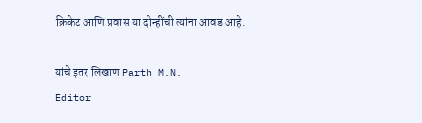क्रिकेट आणि प्रवास या दोन्हींची त्यांना आवड आहे.

यांचे इतर लिखाण Parth M.N.
Editor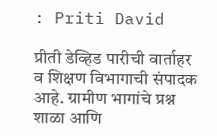: Priti David

प्रीती डेव्हिड पारीची वार्ताहर व शिक्षण विभागाची संपादक आहे. ग्रामीण भागांचे प्रश्न शाळा आणि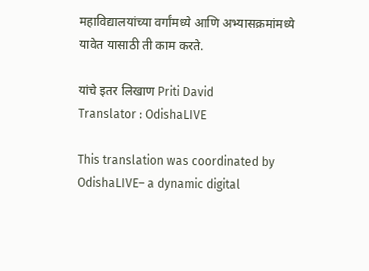महाविद्यालयांच्या वर्गांमध्ये आणि अभ्यासक्रमांमध्ये यावेत यासाठी ती काम करते.

यांचे इतर लिखाण Priti David
Translator : OdishaLIVE

This translation was coordinated by OdishaLIVE– a dynamic digital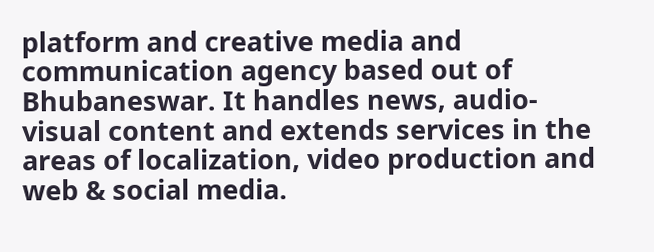platform and creative media and communication agency based out of Bhubaneswar. It handles news, audio-visual content and extends services in the areas of localization, video production and web & social media.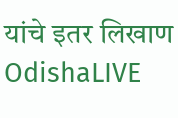यांचे इतर लिखाण OdishaLIVE